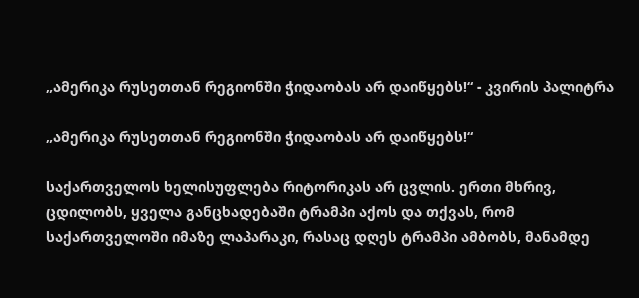„ამერიკა რუსეთთან რეგიონში ჭიდაობას არ დაიწყებს!“ - კვირის პალიტრა

„ამერიკა რუსეთთან რეგიონში ჭიდაობას არ დაიწყებს!“

საქართველოს ხელისუფლება რიტორიკას არ ცვლის. ერთი მხრივ, ცდილობს, ყველა განცხადებაში ტრამპი აქოს და თქვას, რომ საქართველოში იმაზე ლაპარაკი, რასაც დღეს ტრამპი ამბობს, მანამდე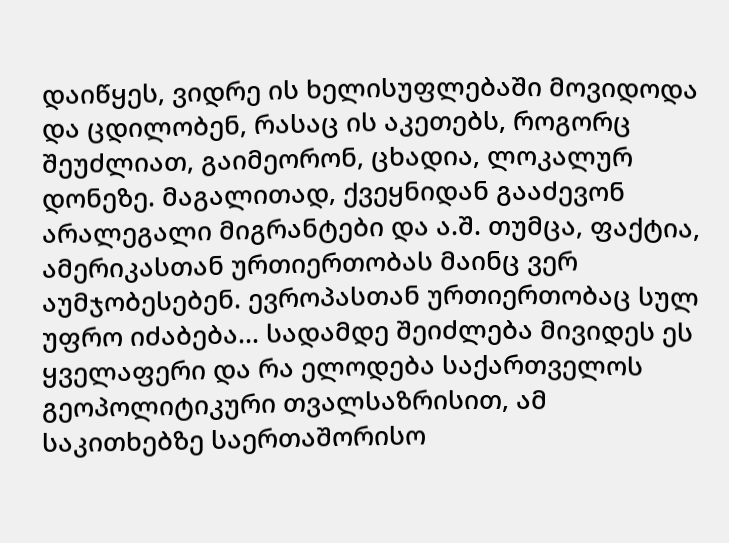დაიწყეს, ვიდრე ის ხელისუფლებაში მოვიდოდა და ცდილობენ, რასაც ის აკეთებს, როგორც შეუძლიათ, გაიმეორონ, ცხადია, ლოკალურ დონეზე. მაგალითად, ქვეყნიდან გააძევონ არალეგალი მიგრანტები და ა.შ. თუმცა, ფაქტია, ამერიკასთან ურთიერთობას მაინც ვერ აუმჯობესებენ. ევროპასთან ურთიერთობაც სულ უფრო იძაბება... სადამდე შეიძლება მივიდეს ეს ყველაფერი და რა ელოდება საქართველოს გეოპოლიტიკური თვალსაზრისით, ამ საკითხებზე საერთაშორისო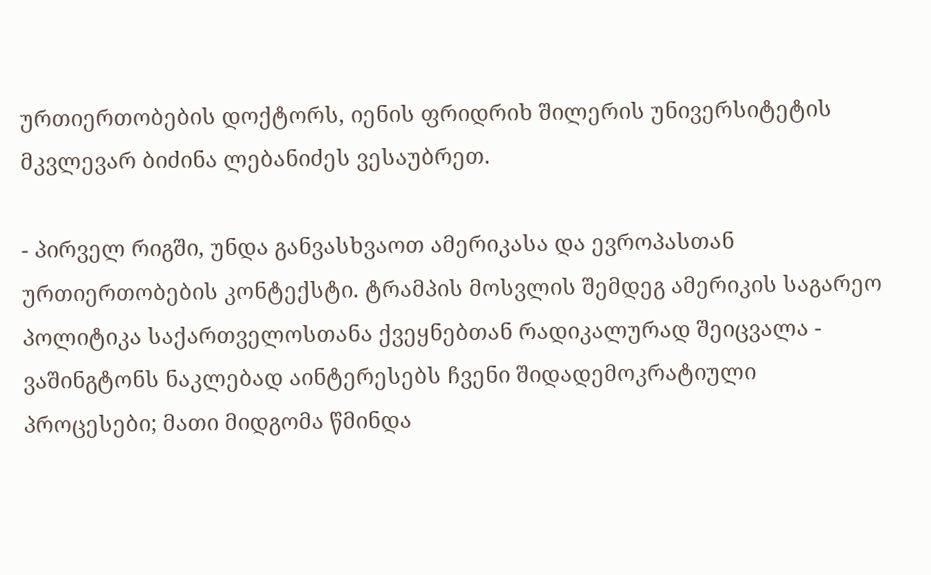ურთიერთობების დოქტორს, იენის ფრიდრიხ შილერის უნივერსიტეტის მკვლევარ ბიძინა ლებანიძეს ვესაუბრეთ.

- პირველ რიგში, უნდა განვასხვაოთ ამერიკასა და ევროპასთან ურთიერთობების კონტექსტი. ტრამპის მოსვლის შემდეგ ამერიკის საგარეო პოლიტიკა საქართველოსთანა ქვეყნებთან რადიკალურად შეიცვალა - ვაშინგტონს ნაკლებად აინტერესებს ჩვენი შიდადემოკრატიული პროცესები; მათი მიდგომა წმინდა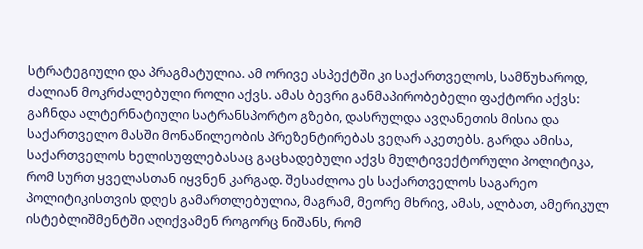სტრატეგიული და პრაგმატულია. ამ ორივე ასპექტში კი საქართველოს, სამწუხაროდ, ძალიან მოკრძალებული როლი აქვს. ამას ბევრი განმაპირობებელი ფაქტორი აქვს: გაჩნდა ალტერნატიული სატრანსპორტო გზები, დასრულდა ავღანეთის მისია და საქართველო მასში მონაწილეობის პრეზენტირებას ვეღარ აკეთებს. გარდა ამისა, საქართველოს ხელისუფლებასაც გაცხადებული აქვს მულტივექტორული პოლიტიკა, რომ სურთ ყველასთან იყვნენ კარგად. შესაძლოა ეს საქართველოს საგარეო პოლიტიკისთვის დღეს გამართლებულია, მაგრამ, მეორე მხრივ, ამას, ალბათ, ამერიკულ ისტებლიშმენტში აღიქვამენ როგორც ნიშანს, რომ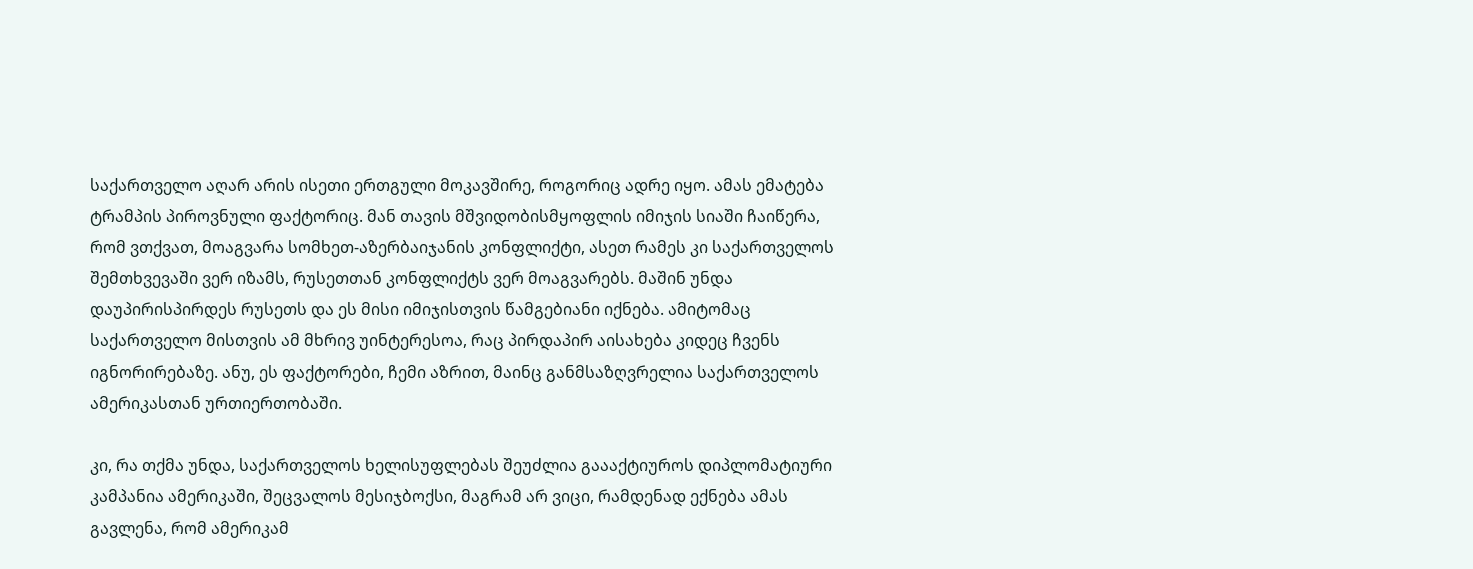საქართველო აღარ არის ისეთი ერთგული მოკავშირე, როგორიც ადრე იყო. ამას ემატება ტრამპის პიროვნული ფაქტორიც. მან თავის მშვიდობისმყოფლის იმიჯის სიაში ჩაიწერა, რომ ვთქვათ, მოაგვარა სომხეთ-აზერბაიჯანის კონფლიქტი, ასეთ რამეს კი საქართველოს შემთხვევაში ვერ იზამს, რუსეთთან კონფლიქტს ვერ მოაგვარებს. მაშინ უნდა დაუპირისპირდეს რუსეთს და ეს მისი იმიჯისთვის წამგებიანი იქნება. ამიტომაც საქართველო მისთვის ამ მხრივ უინტერესოა, რაც პირდაპირ აისახება კიდეც ჩვენს იგნორირებაზე. ანუ, ეს ფაქტორები, ჩემი აზრით, მაინც განმსაზღვრელია საქართველოს ამერიკასთან ურთიერთობაში.

კი, რა თქმა უნდა, საქართველოს ხელისუფლებას შეუძლია გაააქტიუროს დიპლომატიური კამპანია ამერიკაში, შეცვალოს მესიჯბოქსი, მაგრამ არ ვიცი, რამდენად ექნება ამას გავლენა, რომ ამერიკამ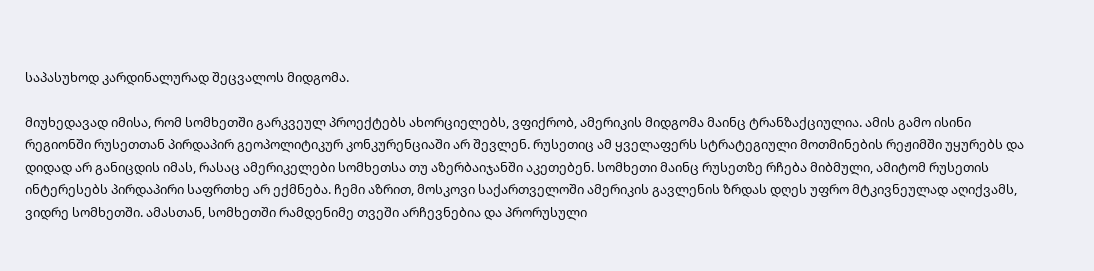საპასუხოდ კარდინალურად შეცვალოს მიდგომა.

მიუხედავად იმისა, რომ სომხეთში გარკვეულ პროექტებს ახორციელებს, ვფიქრობ, ამერიკის მიდგომა მაინც ტრანზაქციულია. ამის გამო ისინი რეგიონში რუსეთთან პირდაპირ გეოპოლიტიკურ კონკურენციაში არ შევლენ. რუსეთიც ამ ყველაფერს სტრატეგიული მოთმინების რეჟიმში უყურებს და დიდად არ განიცდის იმას, რასაც ამერიკელები სომხეთსა თუ აზერბაიჯანში აკეთებენ. სომხეთი მაინც რუსეთზე რჩება მიბმული, ამიტომ რუსეთის ინტერესებს პირდაპირი საფრთხე არ ექმნება. ჩემი აზრით, მოსკოვი საქართველოში ამერიკის გავლენის ზრდას დღეს უფრო მტკივნეულად აღიქვამს, ვიდრე სომხეთში. ამასთან, სომხეთში რამდენიმე თვეში არჩევნებია და პრორუსული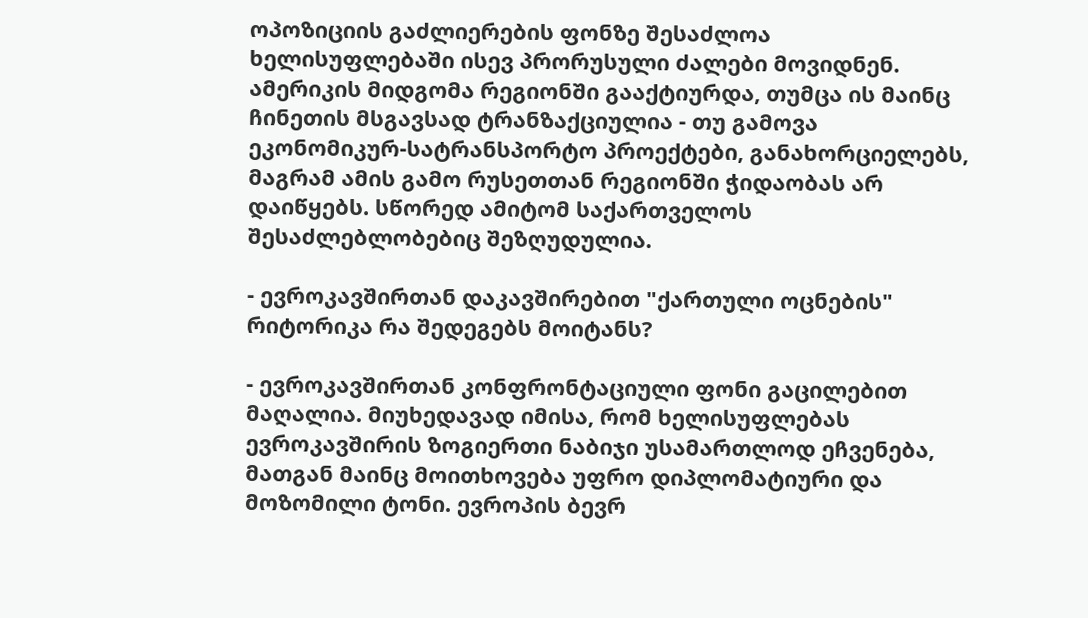ოპოზიციის გაძლიერების ფონზე შესაძლოა ხელისუფლებაში ისევ პრორუსული ძალები მოვიდნენ. ამერიკის მიდგომა რეგიონში გააქტიურდა, თუმცა ის მაინც ჩინეთის მსგავსად ტრანზაქციულია - თუ გამოვა ეკონომიკურ-სატრანსპორტო პროექტები, განახორციელებს, მაგრამ ამის გამო რუსეთთან რეგიონში ჭიდაობას არ დაიწყებს. სწორედ ამიტომ საქართველოს შესაძლებლობებიც შეზღუდულია.

- ევროკავშირთან დაკავშირებით "ქართული ოცნების" რიტორიკა რა შედეგებს მოიტანს?

- ევროკავშირთან კონფრონტაციული ფონი გაცილებით მაღალია. მიუხედავად იმისა, რომ ხელისუფლებას ევროკავშირის ზოგიერთი ნაბიჯი უსამართლოდ ეჩვენება, მათგან მაინც მოითხოვება უფრო დიპლომატიური და მოზომილი ტონი. ევროპის ბევრ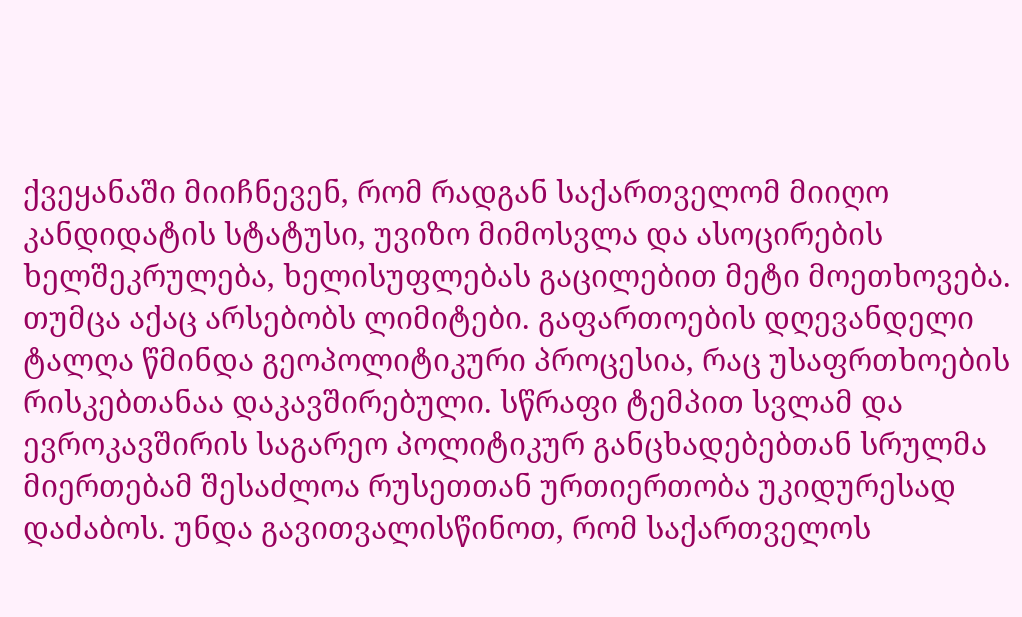ქვეყანაში მიიჩნევენ, რომ რადგან საქართველომ მიიღო კანდიდატის სტატუსი, უვიზო მიმოსვლა და ასოცირების ხელშეკრულება, ხელისუფლებას გაცილებით მეტი მოეთხოვება. თუმცა აქაც არსებობს ლიმიტები. გაფართოების დღევანდელი ტალღა წმინდა გეოპოლიტიკური პროცესია, რაც უსაფრთხოების რისკებთანაა დაკავშირებული. სწრაფი ტემპით სვლამ და ევროკავშირის საგარეო პოლიტიკურ განცხადებებთან სრულმა მიერთებამ შესაძლოა რუსეთთან ურთიერთობა უკიდურესად დაძაბოს. უნდა გავითვალისწინოთ, რომ საქართველოს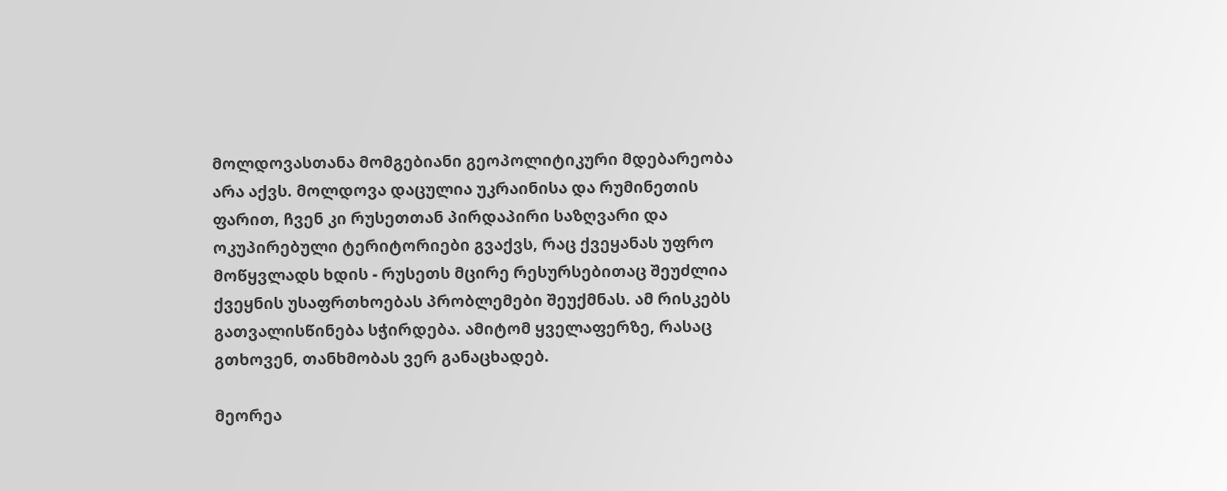მოლდოვასთანა მომგებიანი გეოპოლიტიკური მდებარეობა არა აქვს. მოლდოვა დაცულია უკრაინისა და რუმინეთის ფარით, ჩვენ კი რუსეთთან პირდაპირი საზღვარი და ოკუპირებული ტერიტორიები გვაქვს, რაც ქვეყანას უფრო მოწყვლადს ხდის - რუსეთს მცირე რესურსებითაც შეუძლია ქვეყნის უსაფრთხოებას პრობლემები შეუქმნას. ამ რისკებს გათვალისწინება სჭირდება. ამიტომ ყველაფერზე, რასაც გთხოვენ, თანხმობას ვერ განაცხადებ.

მეორეა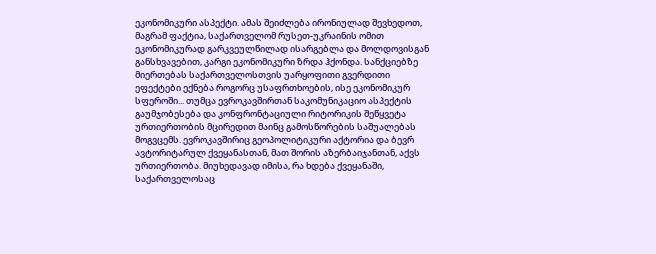ეკონომიკური ასპექტი. ამას შეიძლება ირონიულად შევხედოთ, მაგრამ ფაქტია, საქართველომ რუსეთ-უკრაინის ომით ეკონომიკურად გარკვეულწილად ისარგებლა და მოლდოვისგან განსხვავებით, კარგი ეკონომიკური ზრდა ჰქონდა. სანქციებზე მიერთებას საქართველოსთვის უარყოფითი გვერდითი ეფექტები ექნება როგორც უსაფრთხოების, ისე ეკონომიკურ სფეროში... თუმცა ევროკავშირთან საკომუნიკაციო ასპექტის გაუმჯობესება და კონფრონტაციული რიტორიკის შეწყვეტა ურთიერთობის მცირედით მაინც გამოსწორების საშუალებას მოგვცემს. ევროკავშირიც გეოპოლიტიკური აქტორია და ბევრ ავტორიტარულ ქვეყანასთან, მათ შორის აზერბაიჯანთან, აქვს ურთიერთობა. მიუხედავად იმისა, რა ხდება ქვეყანაში, საქართველოსაც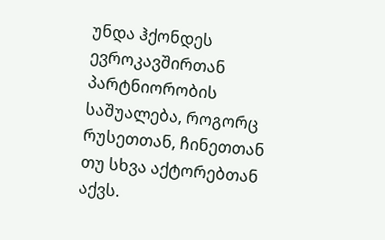უნდა ჰქონდეს ევროკავშირთან პარტნიორობის საშუალება, როგორც რუსეთთან, ჩინეთთან თუ სხვა აქტორებთან აქვს.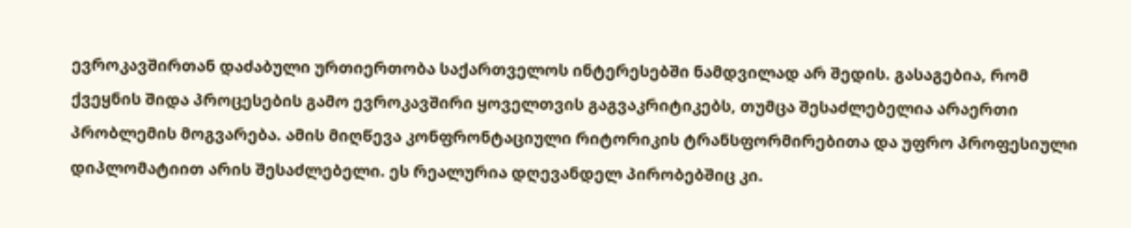ევროკავშირთან დაძაბული ურთიერთობა საქართველოს ინტერესებში ნამდვილად არ შედის. გასაგებია, რომ ქვეყნის შიდა პროცესების გამო ევროკავშირი ყოველთვის გაგვაკრიტიკებს, თუმცა შესაძლებელია არაერთი პრობლემის მოგვარება. ამის მიღწევა კონფრონტაციული რიტორიკის ტრანსფორმირებითა და უფრო პროფესიული დიპლომატიით არის შესაძლებელი. ეს რეალურია დღევანდელ პირობებშიც კი.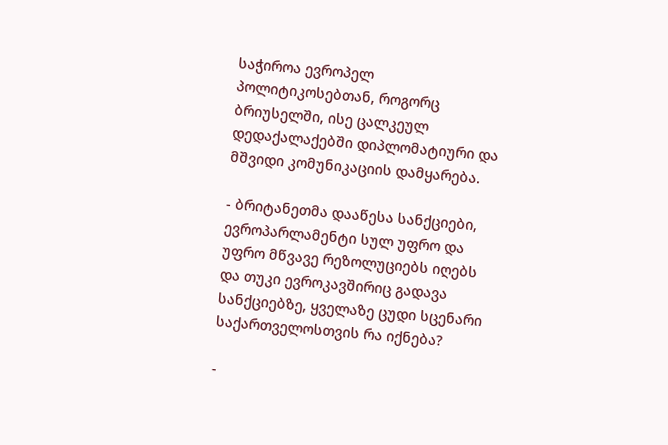საჭიროა ევროპელ პოლიტიკოსებთან, როგორც ბრიუსელში, ისე ცალკეულ დედაქალაქებში დიპლომატიური და მშვიდი კომუნიკაციის დამყარება.

- ბრიტანეთმა დააწესა სანქციები, ევროპარლამენტი სულ უფრო და უფრო მწვავე რეზოლუციებს იღებს და თუკი ევროკავშირიც გადავა სანქციებზე, ყველაზე ცუდი სცენარი საქართველოსთვის რა იქნება?

-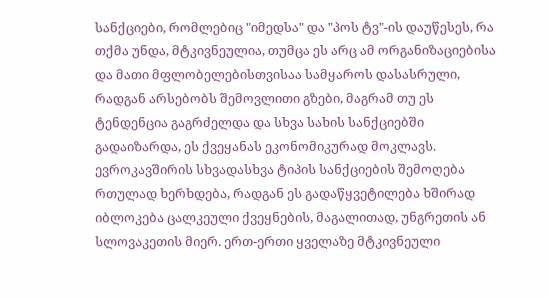სანქციები, რომლებიც "იმედსა" და "პოს ტვ"-ის დაუწესეს, რა თქმა უნდა, მტკივნეულია, თუმცა ეს არც ამ ორგანიზაციებისა და მათი მფლობელებისთვისაა სამყაროს დასასრული, რადგან არსებობს შემოვლითი გზები, მაგრამ თუ ეს ტენდენცია გაგრძელდა და სხვა სახის სანქციებში გადაიზარდა, ეს ქვეყანას ეკონომიკურად მოკლავს. ევროკავშირის სხვადასხვა ტიპის სანქციების შემოღება რთულად ხერხდება, რადგან ეს გადაწყვეტილება ხშირად იბლოკება ცალკეული ქვეყნების, მაგალითად, უნგრეთის ან სლოვაკეთის მიერ. ერთ-ერთი ყველაზე მტკივნეული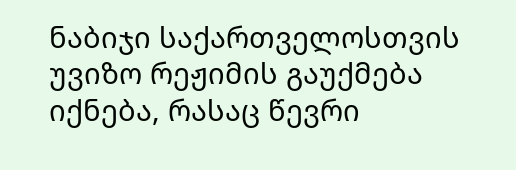ნაბიჯი საქართველოსთვის უვიზო რეჟიმის გაუქმება იქნება, რასაც წევრი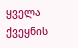ყველა ქვეყნის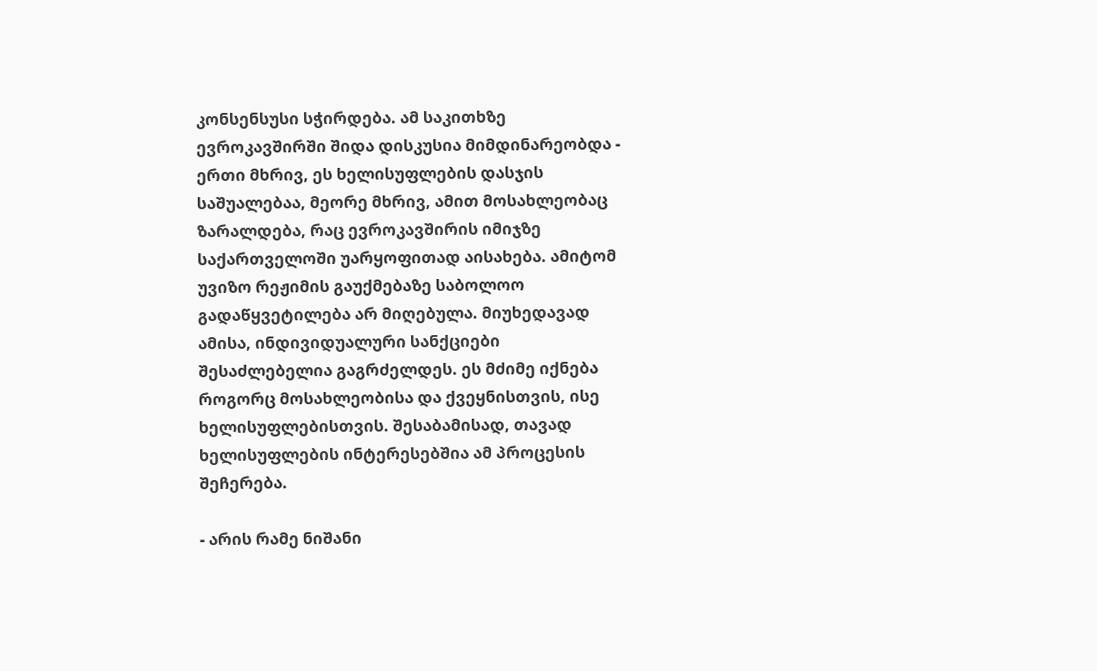კონსენსუსი სჭირდება. ამ საკითხზე ევროკავშირში შიდა დისკუსია მიმდინარეობდა - ერთი მხრივ, ეს ხელისუფლების დასჯის საშუალებაა, მეორე მხრივ, ამით მოსახლეობაც ზარალდება, რაც ევროკავშირის იმიჯზე საქართველოში უარყოფითად აისახება. ამიტომ უვიზო რეჟიმის გაუქმებაზე საბოლოო გადაწყვეტილება არ მიღებულა. მიუხედავად ამისა, ინდივიდუალური სანქციები შესაძლებელია გაგრძელდეს. ეს მძიმე იქნება როგორც მოსახლეობისა და ქვეყნისთვის, ისე ხელისუფლებისთვის. შესაბამისად, თავად ხელისუფლების ინტერესებშია ამ პროცესის შეჩერება.

- არის რამე ნიშანი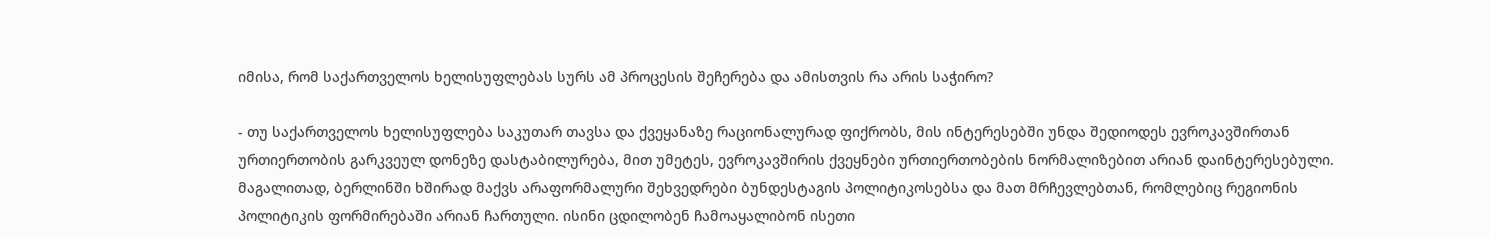იმისა, რომ საქართველოს ხელისუფლებას სურს ამ პროცესის შეჩერება და ამისთვის რა არის საჭირო?

- თუ საქართველოს ხელისუფლება საკუთარ თავსა და ქვეყანაზე რაციონალურად ფიქრობს, მის ინტერესებში უნდა შედიოდეს ევროკავშირთან ურთიერთობის გარკვეულ დონეზე დასტაბილურება, მით უმეტეს, ევროკავშირის ქვეყნები ურთიერთობების ნორმალიზებით არიან დაინტერესებული. მაგალითად, ბერლინში ხშირად მაქვს არაფორმალური შეხვედრები ბუნდესტაგის პოლიტიკოსებსა და მათ მრჩევლებთან, რომლებიც რეგიონის პოლიტიკის ფორმირებაში არიან ჩართული. ისინი ცდილობენ ჩამოაყალიბონ ისეთი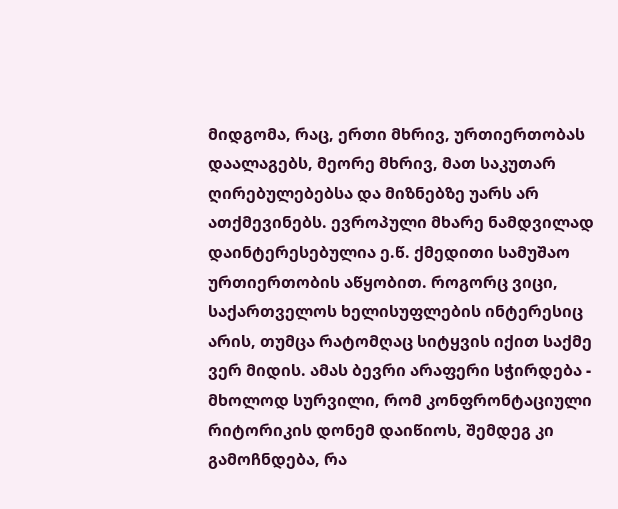მიდგომა, რაც, ერთი მხრივ, ურთიერთობას დაალაგებს, მეორე მხრივ, მათ საკუთარ ღირებულებებსა და მიზნებზე უარს არ ათქმევინებს. ევროპული მხარე ნამდვილად დაინტერესებულია ე.წ. ქმედითი სამუშაო ურთიერთობის აწყობით. როგორც ვიცი, საქართველოს ხელისუფლების ინტერესიც არის, თუმცა რატომღაც სიტყვის იქით საქმე ვერ მიდის. ამას ბევრი არაფერი სჭირდება - მხოლოდ სურვილი, რომ კონფრონტაციული რიტორიკის დონემ დაიწიოს, შემდეგ კი გამოჩნდება, რა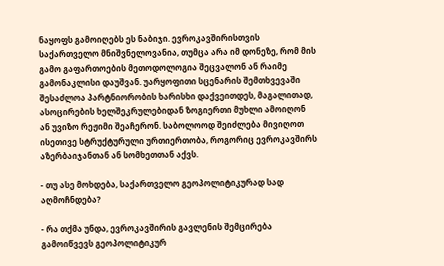ნაყოფს გამოიღებს ეს ნაბიჯი. ევროკავშირისთვის საქართველო მნიშვნელოვანია, თუმცა არა იმ დონეზე, რომ მის გამო გაფართოების მეთოდოლოგია შეცვალონ ან რაიმე გამონაკლისი დაუშვან. უარყოფითი სცენარის შემთხვევაში შესაძლოა პარტნიორობის ხარისხი დაქვეითდეს, მაგალითად, ასოცირების ხელშეკრულებიდან ზოგიერთი მუხლი ამოიღონ ან უვიზო რეჟიმი შეაჩერონ. საბოლოოდ შეიძლება მივიღოთ ისეთივე სტრუქტურული ურთიერთობა, როგორიც ევროკავშირს აზერბაიჯანთან ან სომხეთთან აქვს.

- თუ ასე მოხდება, საქართველო გეოპოლიტიკურად სად აღმოჩნდება?

- რა თქმა უნდა, ევროკავშირის გავლენის შემცირება გამოიწვევს გეოპოლიტიკურ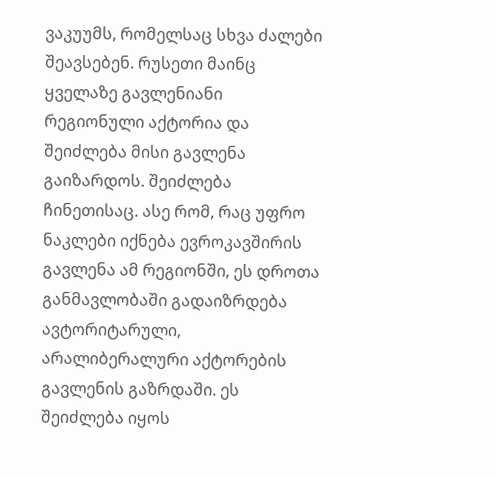ვაკუუმს, რომელსაც სხვა ძალები შეავსებენ. რუსეთი მაინც ყველაზე გავლენიანი რეგიონული აქტორია და შეიძლება მისი გავლენა გაიზარდოს. შეიძლება ჩინეთისაც. ასე რომ, რაც უფრო ნაკლები იქნება ევროკავშირის გავლენა ამ რეგიონში, ეს დროთა განმავლობაში გადაიზრდება ავტორიტარული, არალიბერალური აქტორების გავლენის გაზრდაში. ეს შეიძლება იყოს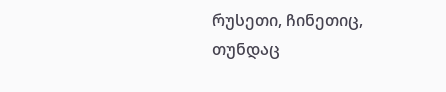რუსეთი, ჩინეთიც, თუნდაც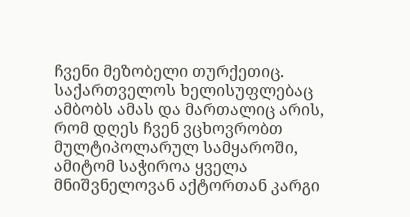ჩვენი მეზობელი თურქეთიც. საქართველოს ხელისუფლებაც ამბობს ამას და მართალიც არის, რომ დღეს ჩვენ ვცხოვრობთ მულტიპოლარულ სამყაროში, ამიტომ საჭიროა ყველა მნიშვნელოვან აქტორთან კარგი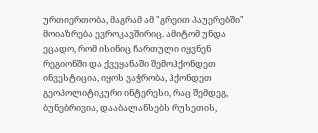ურთიერთობა, მაგრამ ამ "გრეით პაუერებში" მოიაზრება ევროკავშირიც. ამიტომ უნდა ეცადო, რომ ისინიც ჩართული იყვნენ რეგიონში და ქვეყანაში შემოჰქონდეთ ინვესტიცია, იყოს ვაჭრობა, ჰქონდეთ გეოპოლიტიკური ინტერესი, რაც შემდეგ, ბუნებრივია, დააბალანსებს რუსეთის,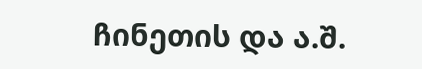ჩინეთის და ა.შ.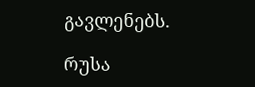გავლენებს.

რუსა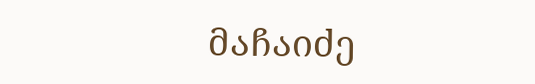მაჩაიძე